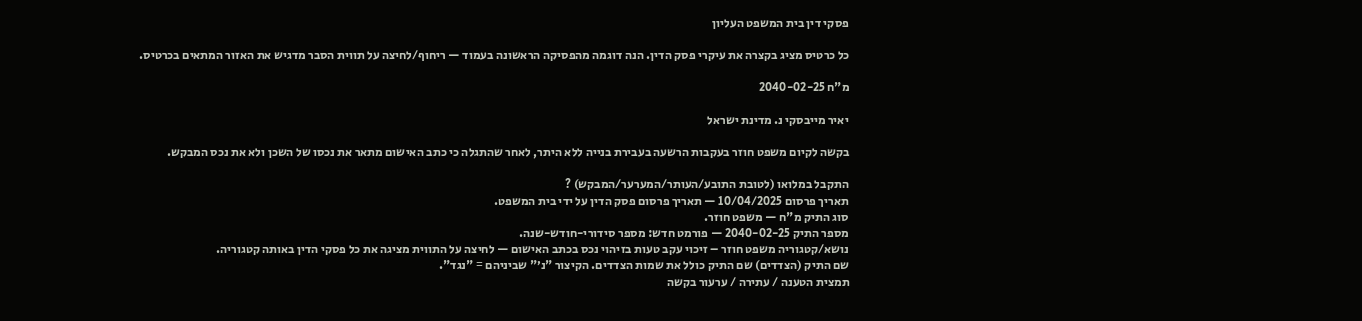פסקי דין בית המשפט העליון

כל כרטיס מציג בקצרה את עיקרי פסק הדין. הנה דוגמה מהפסיקה הראשונה בעמוד — ריחוף/לחיצה על תווית הסבר מדגיש את האזור המתאים בכרטיס.

מ"ח 2040-02-25

יאיר מייבסקי נ. מדינת ישראל

בקשה לקיום משפט חוזר בעקבות הרשעה בעבירת בנייה ללא היתר, לאחר שהתגלה כי כתב האישום מתאר את נכסו של השכן ולא את נכס המבקש.

התקבל במלואו (לטובת התובע/העותר/המערער/המבקש) ?
תאריך פרסום 10/04/2025 — תאריך פרסום פסק הדין על ידי בית המשפט.
סוג התיק מ"ח — משפט חוזר.
מספר התיק 2040-02-25 — פורמט חדש: מספר סידורי-חודש-שנה.
נושא/קטגוריה משפט חוזר – זיכוי עקב טעות בזיהוי נכס בכתב האישום — לחיצה על התווית מציגה את כל פסקי הדין באותה קטגוריה.
שם התיק (הצדדים) שם התיק כולל את שמות הצדדים. הקיצור "נ׳" שביניהם = "נגד".
תמצית הטענה / עתירה / ערעור בקשה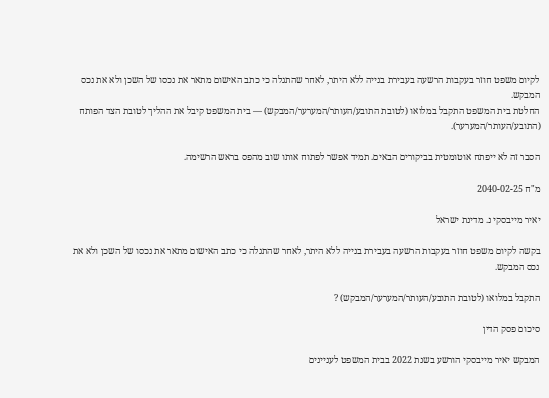לקיום משפט חוזר בעקבות הרשעה בעבירת בנייה ללא היתר, לאחר שהתגלה כי כתב האישום מתאר את נכסו של השכן ולא את נכס המבקש.
החלטת בית המשפט התקבל במלואו (לטובת התובע/העותר/המערער/המבקש) — בית המשפט קיבל את ההליך לטובת הצד הפותח (התובע/העותר/המערער).

הסבר זה לא ייפתח אוטומטית בביקורים הבאים. תמיד אפשר לפתוח אותו שוב מהפס בראש הרשימה.

מ"ח 2040-02-25

יאיר מייבסקי נ. מדינת ישראל

בקשה לקיום משפט חוזר בעקבות הרשעה בעבירת בנייה ללא היתר, לאחר שהתגלה כי כתב האישום מתאר את נכסו של השכן ולא את נכס המבקש.

התקבל במלואו (לטובת התובע/העותר/המערער/המבקש) ?

סיכום פסק הדין

המבקש יאיר מייבסקי הורשע בשנת 2022 בבית המשפט לעניינים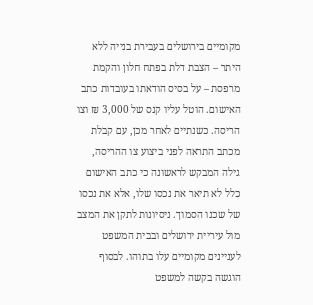מקומיים בירושלים בעבירת בנייה ללא היתר – הצבת דלת בפתח חלון והקמת מרפסת – על בסיס הודאתו בעובדות כתב האישום. הוטל עליו קנס של 3,000 ₪ וצו הריסה. כשנתיים לאחר מכן, עם קבלת מכתב התראה לפני ביצוע צו ההריסה, גילה המבקש לראשונה כי כתב האישום כלל לא תיאר את נכסו שלו, אלא את נכסו של שכנו הסמוך. ניסיונות לתקן את המצב מול עיריית ירושלים ובבית המשפט לעניינים מקומיים עלו בתוהו. לבסוף הוגשה בקשה למשפט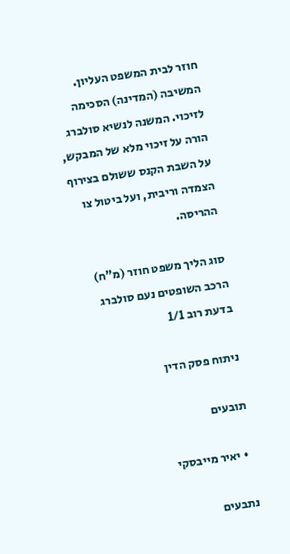חוזר לבית המשפט העליון. המשיבה (המדינה) הסכימה לזיכוי. המשנה לנשיא סולברג הורה על זיכוי מלא של המבקש, על השבת הקנס ששולם בצירוף הצמדה וריבית, ועל ביטול צו ההריסה.

סוג הליך משפט חוזר (מ"ח)
הרכב השופטים נעם סולברג
בדעת רוב 1/1

ניתוח פסק הדין

תובעים

  • יאיר מייבסקי

נתבעים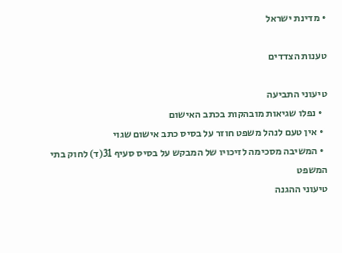• מדינת ישראל

טענות הצדדים

טיעוני התביעה
  • נפלו שגיאות מובהקות בכתב האישום
  • אין טעם לנהל משפט חוזר על בסיס כתב אישום שגוי
  • המשיבה מסכימה לזיכויו של המבקש על בסיס סעיף 31(ד) לחוק בתי המשפט
טיעוני ההגנה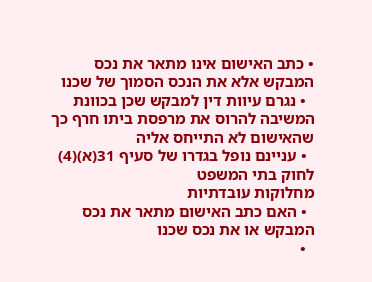• כתב האישום אינו מתאר את נכס המבקש אלא את הנכס הסמוך של שכנו
  • נגרם עיוות דין למבקש שכן בכוונת המשיבה להרוס את מרפסת ביתו חרף כך שהאישום לא התייחס אליה
  • עניינם נופל בגדרו של סעיף 31(א)(4) לחוק בתי המשפט
מחלוקות עובדתיות
  • האם כתב האישום מתאר את נכס המבקש או את נכס שכנו
  •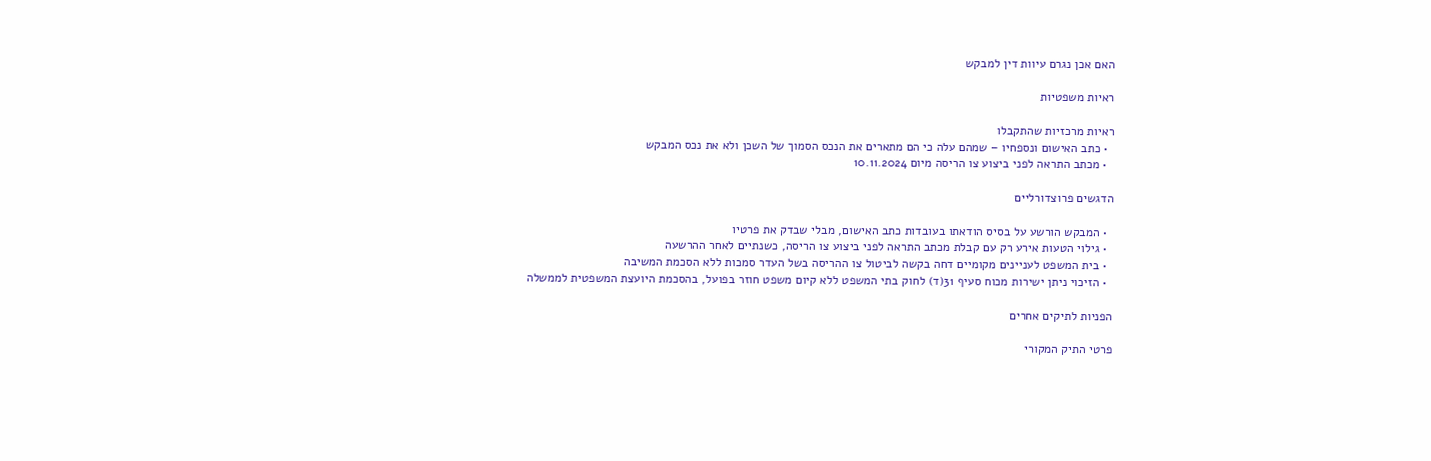האם אכן נגרם עיוות דין למבקש

ראיות משפטיות

ראיות מרכזיות שהתקבלו
  • כתב האישום ונספחיו – שמהם עלה כי הם מתארים את הנכס הסמוך של השכן ולא את נכס המבקש
  • מכתב התראה לפני ביצוע צו הריסה מיום 10.11.2024

הדגשים פרוצדורליים

  • המבקש הורשע על בסיס הודאתו בעובדות כתב האישום, מבלי שבדק את פרטיו
  • גילוי הטעות אירע רק עם קבלת מכתב התראה לפני ביצוע צו הריסה, כשנתיים לאחר ההרשעה
  • בית המשפט לעניינים מקומיים דחה בקשה לביטול צו ההריסה בשל העדר סמכות ללא הסכמת המשיבה
  • הזיכוי ניתן ישירות מכוח סעיף 31(ד) לחוק בתי המשפט ללא קיום משפט חוזר בפועל, בהסכמת היועצת המשפטית לממשלה

הפניות לתיקים אחרים

פרטי התיק המקורי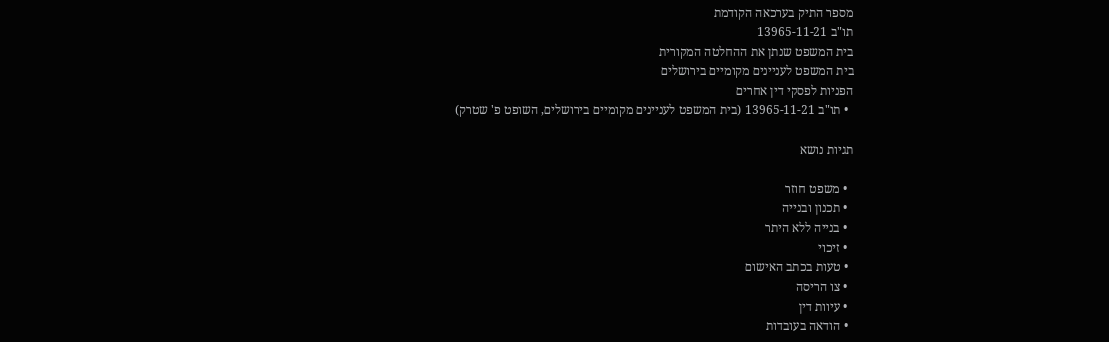מספר התיק בערכאה הקודמת
תו"ב 13965-11-21
בית המשפט שנתן את ההחלטה המקורית
בית המשפט לעניינים מקומיים בירושלים
הפניות לפסקי דין אחרים
  • תו"ב 13965-11-21 (בית המשפט לעניינים מקומיים בירושלים, השופט פ' שטרק)

תגיות נושא

  • משפט חוזר
  • תכנון ובנייה
  • בנייה ללא היתר
  • זיכוי
  • טעות בכתב האישום
  • צו הריסה
  • עיוות דין
  • הודאה בעובדות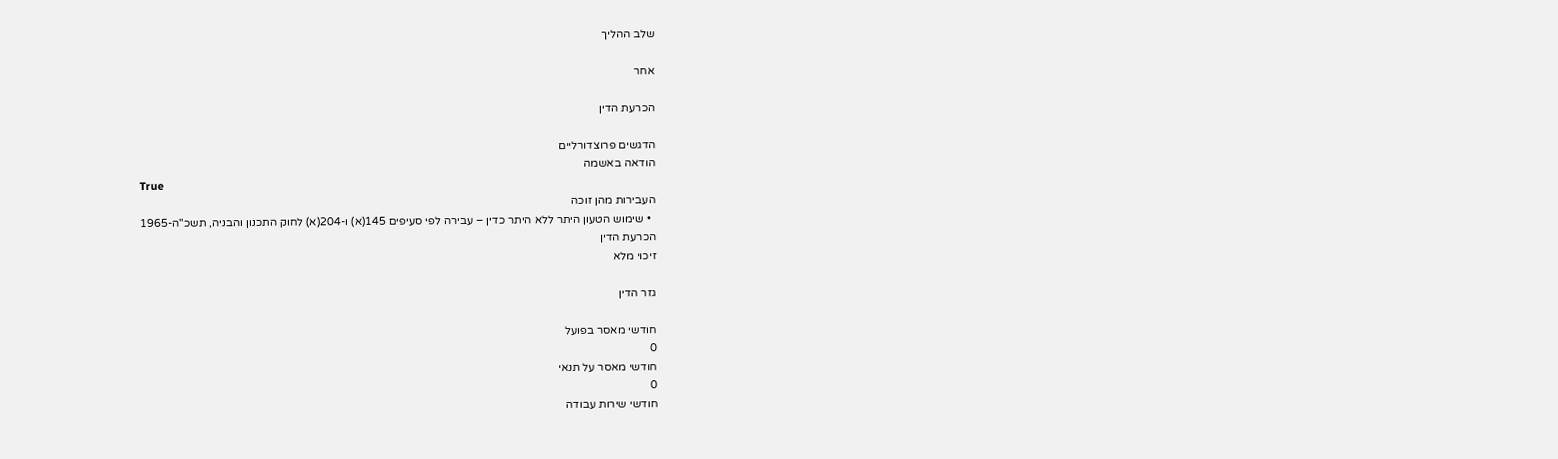שלב ההליך

אחר

הכרעת הדין

הדגשים פרוצדורליים
הודאה באשמה
True
העבירות מהן זוכה
  • שימוש הטעון היתר ללא היתר כדין – עבירה לפי סעיפים 145(א) ו-204(א) לחוק התכנון והבניה, תשכ"ה-1965
הכרעת הדין
זיכוי מלא

גזר הדין

חודשי מאסר בפועל
0
חודשי מאסר על תנאי
0
חודשי שירות עבודה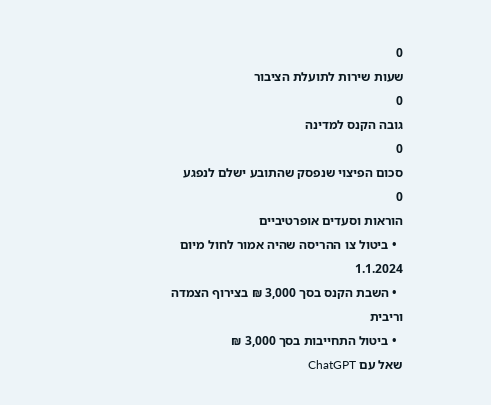0
שעות שירות לתועלת הציבור
0
גובה הקנס למדינה
0
סכום הפיצוי שנפסק שהתובע ישלם לנפגע
0
הוראות וסעדים אופרטיביים
  • ביטול צו ההריסה שהיה אמור לחול מיום 1.1.2024
  • השבת הקנס בסך 3,000 ₪ בצירוף הצמדה וריבית
  • ביטול התחייבות בסך 3,000 ₪
שאל עם ChatGPT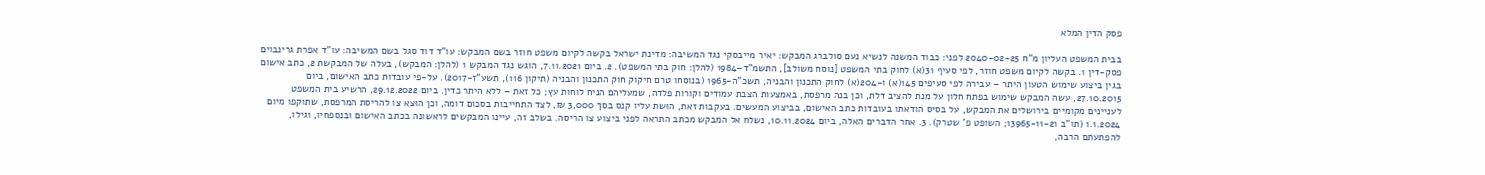פסק הדין המלא

בבית המשפט העליון מ"ח 2040-02-25 לפני: כבוד המשנה לנשיא נעם סולברג המבקש: יאיר מייבסקי נגד המשיבה: מדינת ישראל בקשה לקיום משפט חוזר בשם המבקש: עו"ד דוד סגל בשם המשיבה: עו"ד אפרת גרינבוים פסק-דין 1. בקשה לקיום משפט חוזר, לפי סעיף 31(א) לחוק בתי המשפט [נוסח משולב], התשמ"ד–1984 (להלן: חוק בתי המשפט). 2. ביום 7.11.2021, הוגש נגד המבקש 1 (להלן: המבקש), בעלה של המבקשת 2, כתב אישום בגין ביצוע שימוש הטעון היתר – עבירה לפי סעיפים 145(א) ו-204(א) לחוק התכנון והבניה, תשכ"ה-1965 (בנוסחו טרם חיקוק חוק התכנון והבניה (תיקון 116), תשע"ז-2017). על-פי עובדות כתב האישום, ביום 27.10.2015, עשה המבקש שימוש בפתח חלון על מנת להציב דלת, וכן בנה מרפסת, באמצעות הצבת עמודים וקורות פלדה, שמעליהם הניח לוחות עץ; כל זאת – ללא היתר כדין. ביום 29.12.2022, הרשיע בית המשפט לעניינים מקומיים בירושלים את המבקש, על בסיס הודאתו בעובדות כתב האישום, בביצוע המעשים. בעקבות זאת, הוּשת עליו קנס בסך 3,000 ₪, לצד התחייבות בסכום דומה, וכן הוּצא צו להריסת המרפסת, שתוקפו מיום 1.1.2024 (תו"ב 13965-11-21; השופט פ' שטרק). 3. אחר הדברים האלה, ביום 10.11.2024, נשלח אל המבקש מכתב התראה לפני ביצוע צו הריסה. בשלב זה, עיינו המבקשים לראשונה בכתב האישום ובנספחיו, וגילו, להפתעתם הרבה,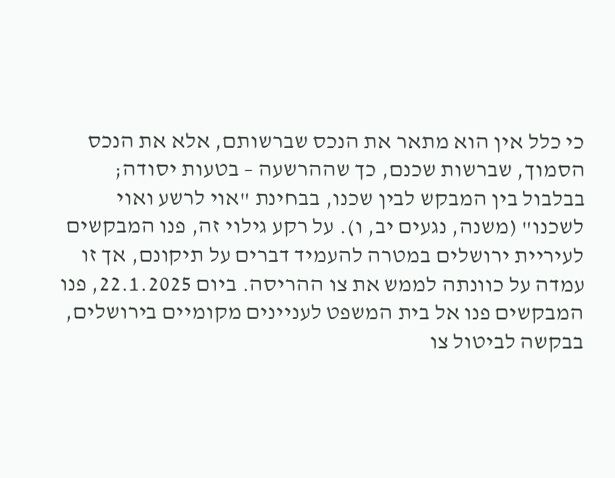כי כלל אין הוא מתאר את הנכס שברשותם, אלא את הנכס הסמוך, שברשות שכנם, כך שההרשעה – בטעות יסודה; בבלבול בין המבקש לבין שכנו, בבחינת "אוי לרשע ואוי לשכנו" (משנה, נגעים יב, ו). על רקע גילוי זה, פנו המבקשים לעיריית ירושלים במטרה להעמיד דברים על תיקונם, אך זו עמדה על כוונתה לממש את צו ההריסה. ביום 22.1.2025, פנו המבקשים פנו אל בית המשפט לעניינים מקומיים בירושלים, בבקשה לביטול צו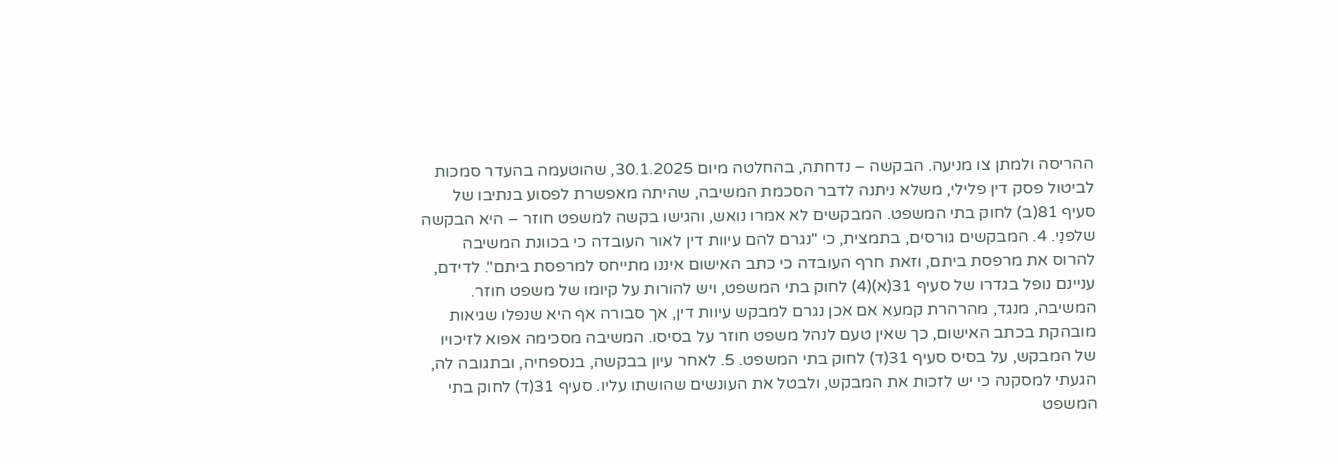ההריסה ולמתן צו מניעה. הבקשה – נדחתה, בהחלטה מיום 30.1.2025, שהוטעמה בהעדר סמכות לביטול פסק דין פלילי, משלא ניתנה לדבר הסכמת המשיבה, שהיתה מאפשרת לפסוע בנתיבו של סעיף 81(ב) לחוק בתי המשפט. המבקשים לא אמרו נואש, והגישו בקשה למשפט חוזר – היא הבקשה שלפנַי. 4. המבקשים גורסים, בתמצית, כי "נגרם להם עיוות דין לאור העובדה כי בכוונת המשיבה להרוס את מרפסת ביתם, וזאת חרף העובדה כי כתב האישום איננו מתייחס למרפסת ביתם". לדידם, עניינם נופל בגדרו של סעיף 31(א)(4) לחוק בתי המשפט, ויש להורות על קיומו של משפט חוזר. המשיבה, מנגד, מהרהרת קמעא אם אכן נגרם למבקש עיוות דין, אך סבורה אף היא שנפלו שגיאות מובהקת בכתב האישום, כך שאין טעם לנהל משפט חוזר על בסיסו. המשיבה מסכימה אפוא לזיכויו של המבקש, על בסיס סעיף 31(ד) לחוק בתי המשפט. 5. לאחר עיון בבקשה, בנספחיה, ובתגובה לה, הגעתי למסקנה כי יש לזכות את המבקש, ולבטל את העונשים שהושתו עליו. סעיף 31(ד) לחוק בתי המשפט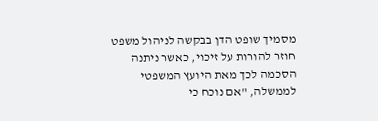מסמיך שופט הדן בבקשה לניהול משפט חוזר להורות על זיכוי, כאשר ניתנה הסכמה לכך מאת היועץ המשפטי לממשלה, "אם נוכח כי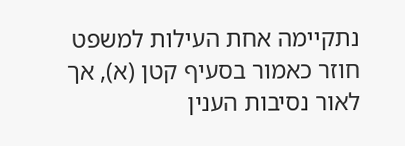נתקיימה אחת העילות למשפט חוזר כאמור בסעיף קטן (א), אך לאור נסיבות הענין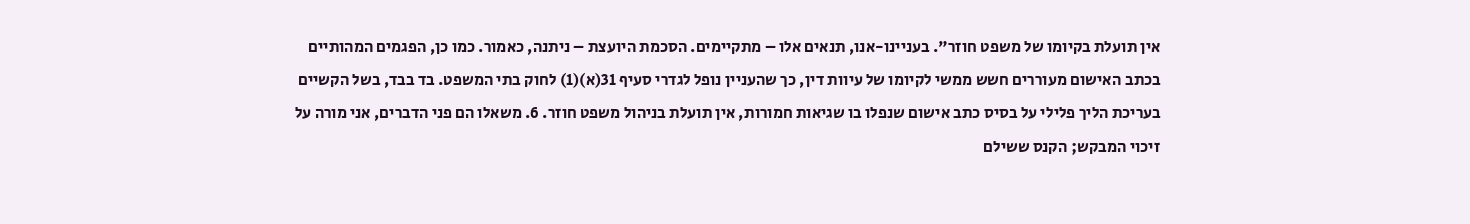אין תועלת בקיומו של משפט חוזר". בעניינו-אנו, תנאים אלו – מתקיימים. הסכמת היועצת – ניתנה, כאמור. כמו כן, הפגמים המהותיים בכתב האישום מעוררים חשש ממשי לקיומו של עיוות דין, כך שהעניין נופל לגדרי סעיף 31(א)(1) לחוק בתי המשפט. בד בבד, בשל הקשיים בעריכת הליך פלילי על בסיס כתב אישום שנפלו בו שגיאות חמורות, אין תועלת בניהול משפט חוזר. 6. משאלו הם פני הדברים, אני מורה על זיכוי המבקש; הקנס ששילם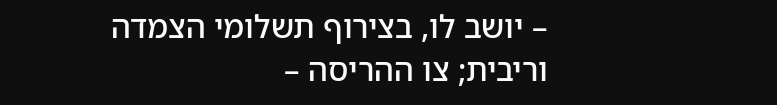– יושב לו, בצירוף תשלומי הצמדה וריבית; צו ההריסה –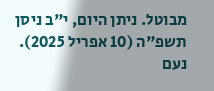מבוטל. ניתן היום, י"ב ניסן תשפ"ה (10 אפריל 2025). נעם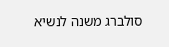סולברג משנה לנשיא